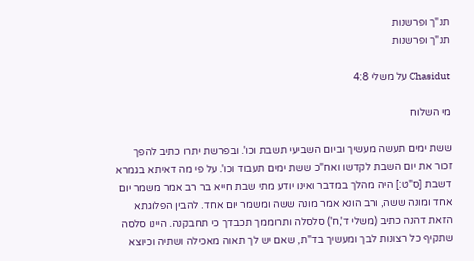תנ"ך ופרשנות
תנ"ך ופרשנות

Chasidut על משלי 4:8

מי השלוח

ששת ימים תעשה מעשיך וביום השביעי תשבת וכו'. ובפרשת יתרו כתיב להפך זכור את יום השבת לקדשו ואח"כ ששת ימים תעבוד וכו'. על פי מה דאיתא בגמרא דשבת [ס"ט:] היה מהלך במדבר ואינו יודע מתי שבת חייא בר רב אמר משמר יום אחד ומונה ששה, ורב הונא אמר מונה ששה ומשמר יום אחד. להבין הפלוגתא הזאת דהנה כתיב (משלי ד',ח') סלסלה ותרוממך תכבדך כי תחבקנה. היינו סלסה שתקיף כל רצונות לבך ומעשיך בד"ת, שאם יש לך תאוה מאכילה ושתיה וכיוצא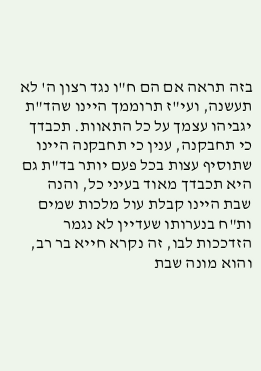בזה תראה אם הם ח"ו נגד רצון ה' לא תעשנה, ועי"ז תרוממך היינו שהד"ת יגביהו עצמך על כל התאוות. תכבדך כי תחבקנה, ענין כי תחבקנה היינו שתוסיף עצות בכל פעם יותר בד"ת גם היא תכבדך מאוד בעיני כל, והנה שבת היינו קבלת עול מלכות שמים ות"ח בנערותו שעדיין לא נגמר הזדככות לבו, זה נקרא חייא בר רב, והוא מונה שבת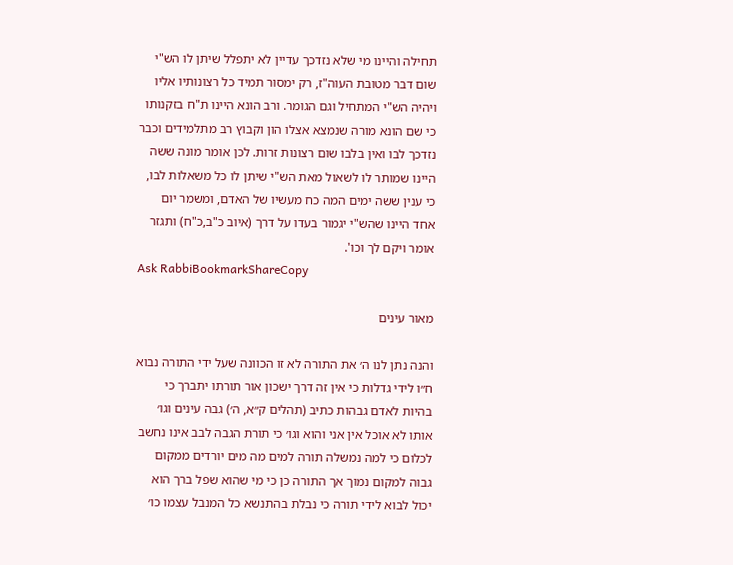תחילה והיינו מי שלא נזדכך עדיין לא יתפלל שיתן לו הש"י שום דבר מטובת העוה"ז, רק ימסור תמיד כל רצונותיו אליו ויהיה הש"י המתחיל וגם הגומר. ורב הונא היינו ת"ח בזקנותו כי שם הונא מורה שנמצא אצלו הון וקבוץ רב מתלמידים וכבר נזדכך לבו ואין בלבו שום רצונות זרות. לכן אומר מונה ששה היינו שמותר לו לשאול מאת הש"י שיתן לו כל משאלות לבו, כי ענין ששה ימים המה כח מעשיו של האדם, ומשמר יום אחד היינו שהש"י יגמור בעדו על דרך (איוב כ"ב,כ"ח) ותגזר אומר ויקם לך וכו'.
Ask RabbiBookmarkShareCopy

מאור עינים

והנה נתן לנו ה׳ את התורה לא זו הכוונה שעל ידי התורה נבוא ח״ו לידי גדלות כי אין זה דרך ישכון אור תורתו יתברך כי בהיות לאדם גבהות כתיב (תהלים ק״א, ה׳) גבה עינים וגו׳ אותו לא אוכל אין אני והוא וגו׳ כי תורת הגבה לבב אינו נחשב לכלום כי למה נמשלה תורה למים מה מים יורדים ממקום גבוה למקום נמוך אך התורה כן כי מי שהוא שפל ברך הוא יכול לבוא לידי תורה כי נבלת בהתנשא כל המנבל עצמו כו׳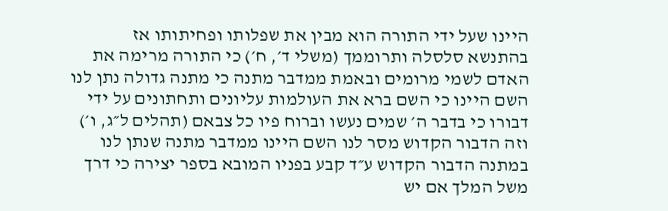היינו שעל ידי התורה הוא מבין את שפלותו ופחיתותו אז בהתנשא סלסלה ותרוממך (משלי ד׳, ח׳) כי התורה מרימה את האדם לשמי מרומים ובאמת ממדבר מתנה כי מתנה גדולה נתן לנו השם היינו כי השם ברא את העולמות עליונים ותחתונים על ידי דבורו כי בדבר ה׳ שמים נעשו וברוח פיו כל צבאם (תהלים ל״ג, ו׳) וזה הדבור הקדוש מסר לנו השם היינו ממדבר מתנה שנתן לנו במתנה הדבור הקדוש ע״ד קבע בפניו המובא בספר יצירה כי דרך משל המלך אם יש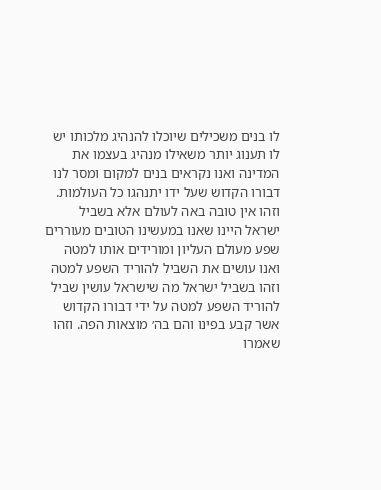לו בנים משכילים שיוכלו להנהיג מלכותו יש לו תענוג יותר משאילו מנהיג בעצמו את המדינה ואנו נקראים בנים למקום ומסר לנו דבורו הקדוש שעל ידו יתנהגו כל העולמות. וזהו אין טובה באה לעולם אלא בשביל ישראל היינו שאנו במעשינו הטובים מעוררים שפע מעולם העליון ומורידים אותו למטה ואנו עושים את השביל להוריד השפע למטה וזהו בשביל ישראל מה שישראל עושין שביל להוריד השפע למטה על ידי דבורו הקדוש אשר קבע בפינו והם בה׳ מוצאות הפה. וזהו שאמרו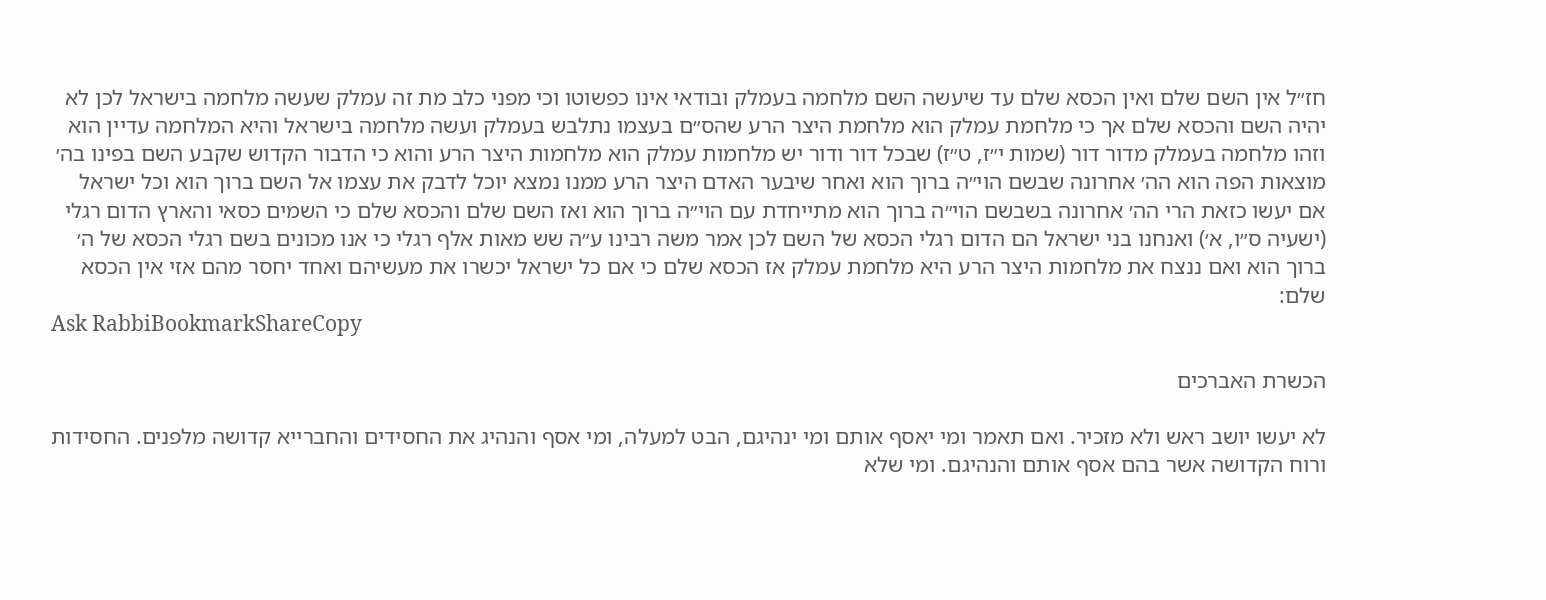חז״ל אין השם שלם ואין הכסא שלם עד שיעשה השם מלחמה בעמלק ובודאי אינו כפשוטו וכי מפני כלב מת זה עמלק שעשה מלחמה בישראל לכן לא יהיה השם והכסא שלם אך כי מלחמת עמלק הוא מלחמת היצר הרע שהס״ם בעצמו נתלבש בעמלק ועשה מלחמה בישראל והיא המלחמה עדיין הוא וזהו מלחמה בעמלק מדור דור (שמות י״ז, ט״ז) שבכל דור ודור יש מלחמות עמלק הוא מלחמות היצר הרע והוא כי הדבור הקדוש שקבע השם בפינו בה׳ מוצאות הפה הוא הה׳ אחרונה שבשם הוי״ה ברוך הוא ואחר שיבער האדם היצר הרע ממנו נמצא יוכל לדבק את עצמו אל השם ברוך הוא וכל ישראל אם יעשו כזאת הרי הה׳ אחרונה בשבשם הוי״ה ברוך הוא מתייחדת עם הוי״ה ברוך הוא ואז השם שלם והכסא שלם כי השמים כסאי והארץ הדום רגלי (ישעיה ס״ו, א׳) ואנחנו בני ישראל הם הדום רגלי הכסא של השם לכן אמר משה רבינו ע״ה שש מאות אלף רגלי כי אנו מכונים בשם רגלי הכסא של ה׳ ברוך הוא ואם ננצח את מלחמות היצר הרע היא מלחמת עמלק אז הכסא שלם כי אם כל ישראל יכשרו את מעשיהם ואחד יחסר מהם אזי אין הכסא שלם:
Ask RabbiBookmarkShareCopy

הכשרת האברכים

לא יעשו יושב ראש ולא מזכיר. ואם תאמר ומי יאסף אותם ומי ינהיגם, הבט למעלה, ומי אסף והנהיג את החסידים והחברייא קדושה מלפנים. החסידות ורוח הקדושה אשר בהם אסף אותם והנהיגם. ומי שלא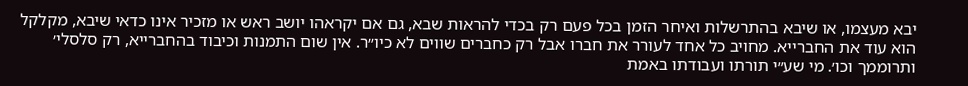יבא מעצמו, או שיבא בהתרשלות ואיחר הזמן בכל פעם רק בכדי להראות שבא, גם אם יקראהו יושב ראש או מזכיר אינו כדאי שיבא, מקלקל הוא עוד את החברייא. מחויב כל אחד לעורר את חברו אבל רק כחברים שווים לא כיו״ר. אין שום התמנות וכיבוד בהחברייא, רק סלסלי׳ ותרוממך וכו׳. מי שע״י תורתו ועבודתו באמת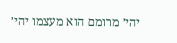יהי׳ מרומם הוא מעצמו יהי׳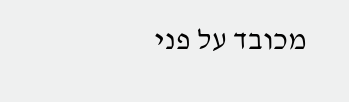מכובד על פני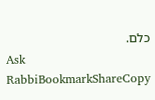כלם.
Ask RabbiBookmarkShareCopy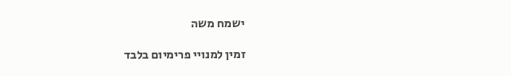ישמח משה

זמין למנויי פרימיום בלבד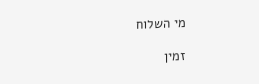מי השלוח

זמין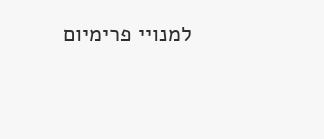למנויי פרימיום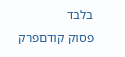בלבד
פסוק קודםפרק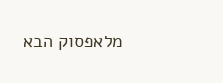מלאפסוק הבא